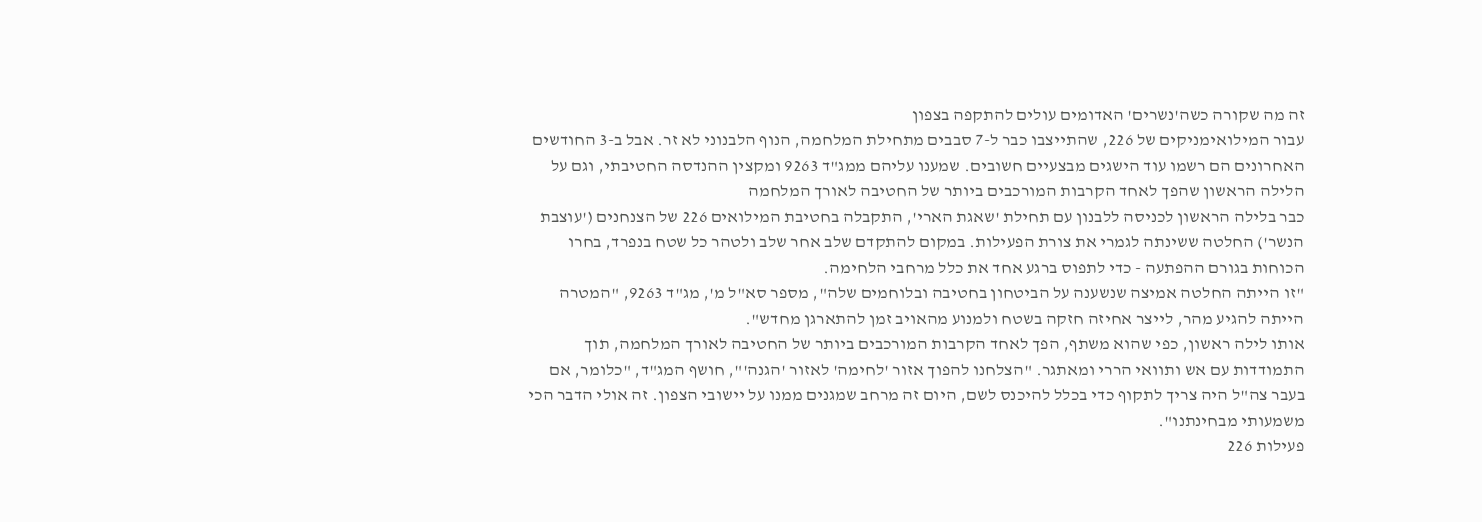זה מה שקורה כשה'נשרים' האדומים עולים להתקפה בצפון
עבור המילואימניקים של 226, שהתייצבו כבר ל-7 סבבים מתחילת המלחמה, הנוף הלבנוני לא זר. אבל ב-3 החודשים האחרונים הם רשמו עוד הישגים מבצעיים חשובים. שמענו עליהם ממג"ד 9263 ומקצין ההנדסה החטיבתי, וגם על הלילה הראשון שהפך לאחד הקרבות המורכבים ביותר של החטיבה לאורך המלחמה
כבר בלילה הראשון לכניסה ללבנון עם תחילת 'שאגת הארי', התקבלה בחטיבת המילואים 226 של הצנחנים ('עוצבת הנשר') החלטה ששינתה לגמרי את צורת הפעילות. במקום להתקדם שלב אחר שלב ולטהר כל שטח בנפרד, בחרו הכוחות בגורם ההפתעה - כדי לתפוס ברגע אחד את כלל מרחבי הלחימה.
"זו הייתה החלטה אמיצה שנשענה על הביטחון בחטיבה ובלוחמים שלה", מספר סא"ל מ', מג"ד 9263, "המטרה הייתה להגיע מהר, לייצר אחיזה חזקה בשטח ולמנוע מהאויב זמן להתארגן מחדש".
אותו לילה ראשון, כפי שהוא משתף, הפך לאחד הקרבות המורכבים ביותר של החטיבה לאורך המלחמה, תוך התמודדות עם אש ותוואי הררי ומאתגר. "הצלחנו להפוך אזור 'לחימה' לאזור 'הגנה'", חושף המג"ד, "כלומר, אם בעבר צה"ל היה צריך לתקוף כדי בכלל להיכנס לשם, היום זה מרחב שמגנים ממנו על יישובי הצפון. זה אולי הדבר הכי משמעותי מבחינתנו".
פעילות 226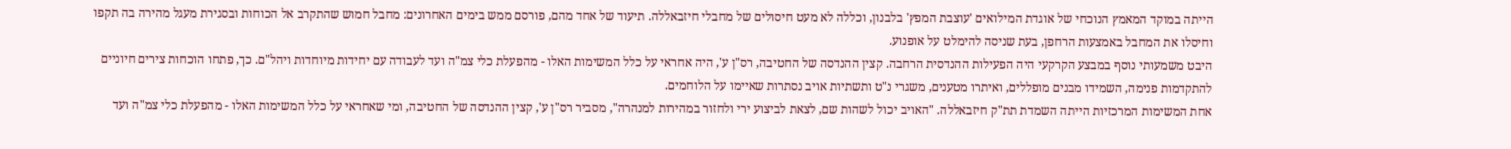הייתה במוקד המאמץ הנוכחי של אוגדת המילואים 'עוצבת המפץ' בלבנון, וכללה לא מעט חיסולים של מחבלי חיזבאללה. תיעוד של אחד מהם, פורסם ממש בימים האחרונים: מחבל חמוש שהתקרב אל הכוחות ובסגירת מעגל מהירה בה תקפו וחיסלו את המחבל באמצעות הרחפן, בעת שניסה להימלט על אופנוע.
היבט משמעותי נוסף במבצע הקרקעי היה הפעילות ההנדסית הרחבה. קצין ההנדסה של החטיבה, רס"ן ע', היה אחראי על כלל המשימות האלו - מהפעלת כלי צמ"ה ועד לעבודה עם יחידות מיוחדות ויהל"ם. כך, פתחו הוכחות צירים חיוניים להתקדמות פנימה, השמידו מבנים מופללים, ואיתרו מטענים, משגרי נ"ט ותשתיות אויב נסתרות שאיימו על הלוחמים.
אחת המשימות המרכזיות הייתה השמדת תת"ק חיזבאללה. "האויב יכול לשהות שם, לצאת לביצוע ירי ולחזור במהירות למנהרה", מסביר רס"ן ע', קצין ההנדסה של החטיבה, ומי שאחראי על כלל המשימות האלו - מהפעלת כלי צמ"ה ועד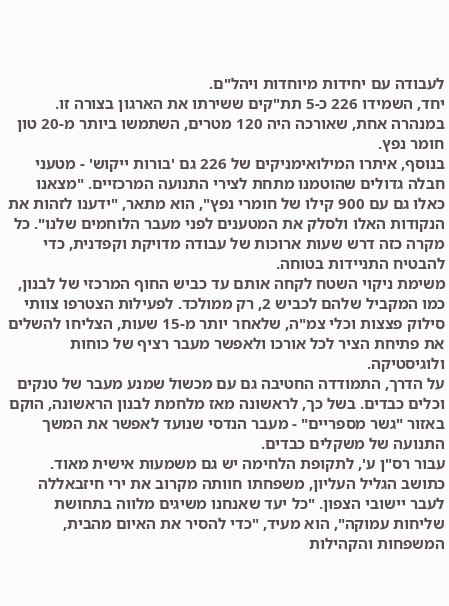לעבודה עם יחידות מיוחדות ויהל"ם.
יחד, השמידו 226 כ-5 תת"קים ששירתו את הארגון בצורה זו. במנהרה אחת, שאורכה היה 120 מטרים, השתמשו ביותר מ-20 טון חומר נפץ.
בנוסף, איתרו המילואימניקים של 226 גם 'בורות ייקוש' - מטעני חבלה גדולים שהוטמנו מתחת לצירי התנועה המרכזיים. "מצאנו כאלו גם עם 900 קילו של חומרי נפץ", הוא מתאר, "ידענו לזהות את הנקודות האלו ולסלק את המטענים לפני מעבר הלוחמים שלנו". כל מקרה כזה דרש שעות ארוכות של עבודה מדויקת וקפדנית, כדי להבטיח התניידות בטוחה.
משימת ניקוי השטח לקחה אותם עד כביש החוף המרכזי של לבנון, כמו המקביל שלהם לכביש 2, רק ממולכד. לפעילות הצטרפו צוותי סילוק פצצות וכלי צמ"ה, שלאחר יותר מ-15 שעות, הצליחו להשלים את פתיחת הציר לכל אורכו ולאפשר מעבר רציף של כוחות ולוגיסטיקה.
על הדרך, התמודדה החטיבה גם עם מכשול שמנע מעבר של טנקים וכלים כבדים. בשל כך, לראשונה מאז מלחמת לבנון הראשונה, הוקם באזור "גשר מספריים" - מעבר הנדסי שנועד לאפשר את המשך התנועה של משקלים כבדים.
עבור רס"ן ע', לתקופת הלחימה יש גם משמעות אישית מאוד. כתושב הגליל העליון, משפחתו חוותה מקרוב את ירי חיזבאללה לעבר יישובי הצפון. "כל יעד שאנחנו משיגים מלווה בתחושת שליחות עמוקה", הוא מעיד, "כדי להסיר את האיום מהבית, המשפחות והקהילות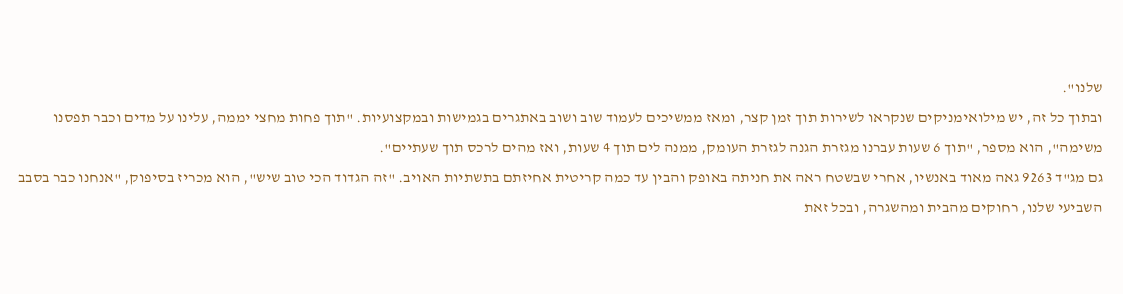שלנו".
ובתוך כל זה, יש מילואימניקים שנקראו לשירות תוך זמן קצר, ומאז ממשיכים לעמוד שוב ושוב באתגרים בגמישות ובמקצועיות. "תוך פחות מחצי יממה, עלינו על מדים וכבר תפסנו משימה", הוא מספר, "תוך 6 שעות עברנו מגזרת הגנה לגזרת העומק, ממנה לים תוך 4 שעות, ואז מהים לרכס תוך שעתיים".
גם מג"ד 9263 גאה מאוד באנשיו, אחרי שבשטח ראה את חניתה באופק והבין עד כמה קריטית אחיזתם בתשתיות האויב. "זה הגדוד הכי טוב שיש", הוא מכריז בסיפוק, "אנחנו כבר בסבב השביעי שלנו, רחוקים מהבית ומהשגרה, ובכל זאת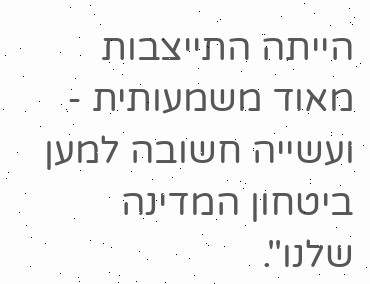הייתה התייצבות מאוד משמעותית - ועשייה חשובה למען ביטחון המדינה שלנו".